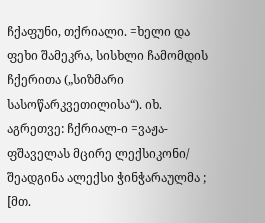ჩქაფუნი, თქრიალი. =ხელი და ფეხი შამეკრა, სისხლი ჩამომდის ჩქერითა („სიზმარი სასოწარკვეთილისა“). იხ. აგრეთვე: ჩქრიალ-ი =ვაჟა-ფშაველას მცირე ლექსიკონი/ შეადგინა ალექსი ჭინჭარაულმა ; [მთ.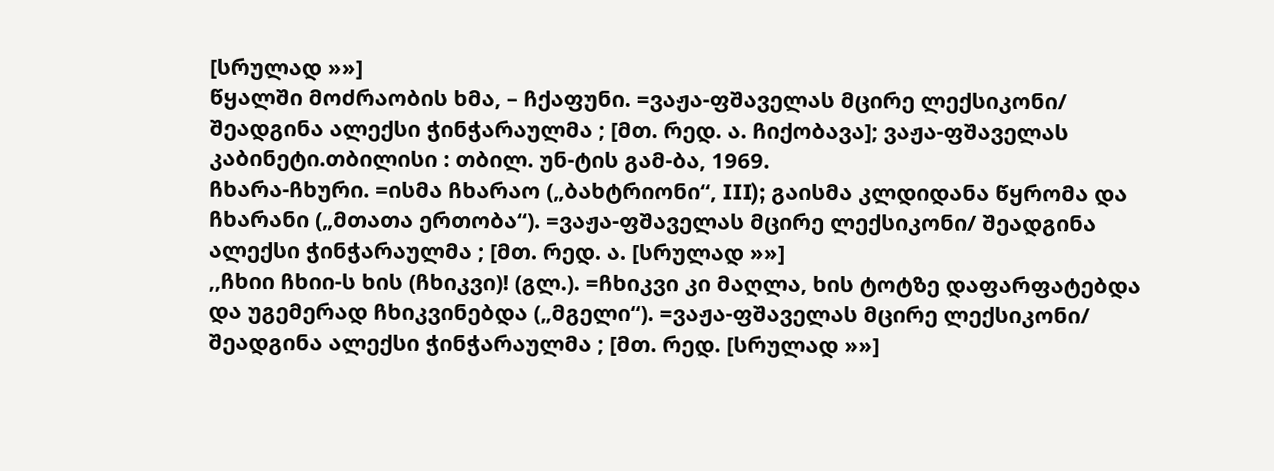[სრულად »»]
წყალში მოძრაობის ხმა, – ჩქაფუნი. =ვაჟა-ფშაველას მცირე ლექსიკონი/ შეადგინა ალექსი ჭინჭარაულმა ; [მთ. რედ. ა. ჩიქობავა]; ვაჟა-ფშაველას კაბინეტი.თბილისი : თბილ. უნ-ტის გამ-ბა, 1969.
ჩხარა-ჩხური. =ისმა ჩხარაო („ბახტრიონი“, III); გაისმა კლდიდანა წყრომა და ჩხარანი („მთათა ერთობა“). =ვაჟა-ფშაველას მცირე ლექსიკონი/ შეადგინა ალექსი ჭინჭარაულმა ; [მთ. რედ. ა. [სრულად »»]
,,ჩხიი ჩხიი-ს ხის (ჩხიკვი)! (გლ.). =ჩხიკვი კი მაღლა, ხის ტოტზე დაფარფატებდა და უგემერად ჩხიკვინებდა („მგელი“). =ვაჟა-ფშაველას მცირე ლექსიკონი/ შეადგინა ალექსი ჭინჭარაულმა ; [მთ. რედ. [სრულად »»]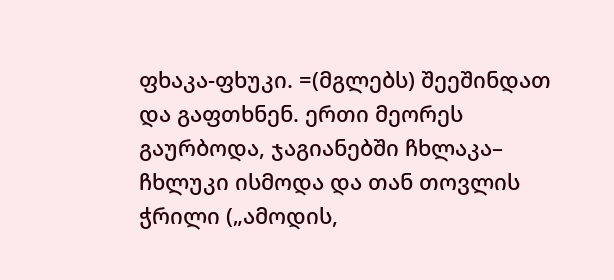ფხაკა-ფხუკი. =(მგლებს) შეეშინდათ და გაფთხნენ. ერთი მეორეს გაურბოდა, ჯაგიანებში ჩხლაკა– ჩხლუკი ისმოდა და თან თოვლის ჭრილი („ამოდის,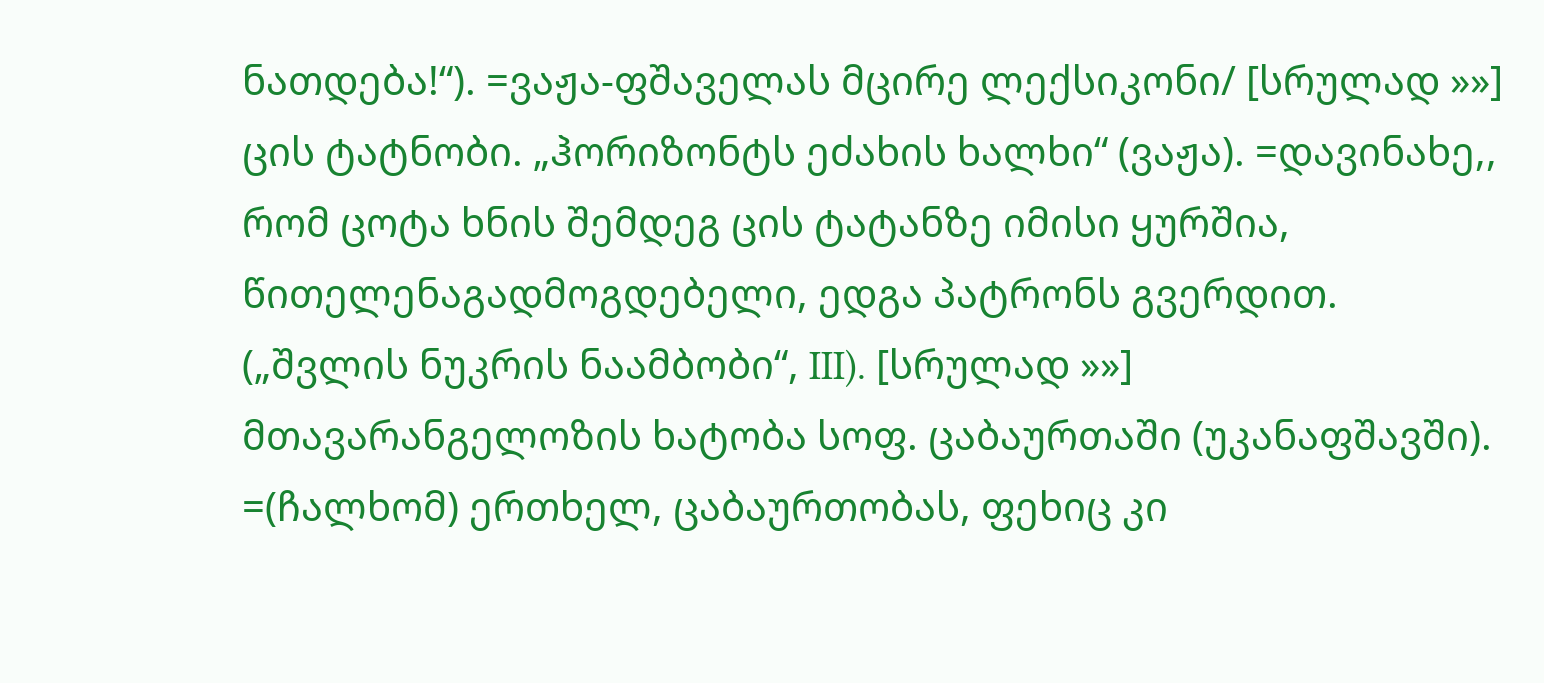ნათდება!“). =ვაჟა-ფშაველას მცირე ლექსიკონი/ [სრულად »»]
ცის ტატნობი. „ჰორიზონტს ეძახის ხალხი“ (ვაჟა). =დავინახე,, რომ ცოტა ხნის შემდეგ ცის ტატანზე იმისი ყურშია, წითელენაგადმოგდებელი, ედგა პატრონს გვერდით. („შვლის ნუკრის ნაამბობი“, III). [სრულად »»]
მთავარანგელოზის ხატობა სოფ. ცაბაურთაში (უკანაფშავში). =(ჩალხომ) ერთხელ, ცაბაურთობას, ფეხიც კი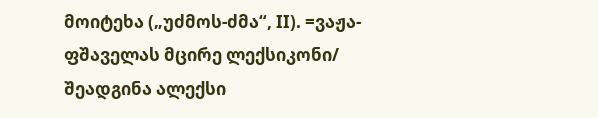მოიტეხა („უძმოს-ძმა“, II). =ვაჟა-ფშაველას მცირე ლექსიკონი/ შეადგინა ალექსი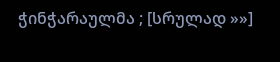ჭინჭარაულმა ; [სრულად »»]